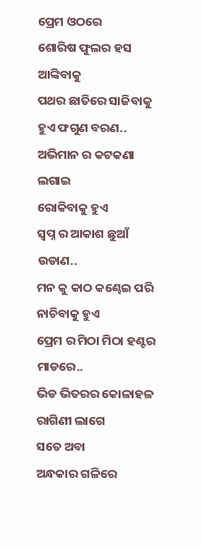ପ୍ରେମ ଓଠରେ
ଶୋରିଷ ଫୁଲର ହସ ଆଙ୍କିବାକୁ
ପଥର ଛାତିରେ ସାଜିବାକୁ ହୁଏ ଫଗୁଣ ବରଣ..
ଅଭିମାନ ର କଟକଣା ଲଗାଇ
ରୋକିବାକୁ ହୁଏ
ସ୍ୱପ୍ନ ର ଆକାଶ ଛୁଆଁ ଉଡାଣ..
ମନ କୁ କାଠ କଣ୍ଢେଇ ପରି ନାଚିବାକୁ ହୁଏ
ପ୍ରେମ ର ମିଠା ମିଠା ହଣ୍ଟର ମାଡରେ..
ଭିଡ ଭିତରର କୋଳାହଳ ରାଗିଣୀ ଲାଗେ
ସତେ ଅବା
ଅନ୍ଧକାର ଗଳିରେ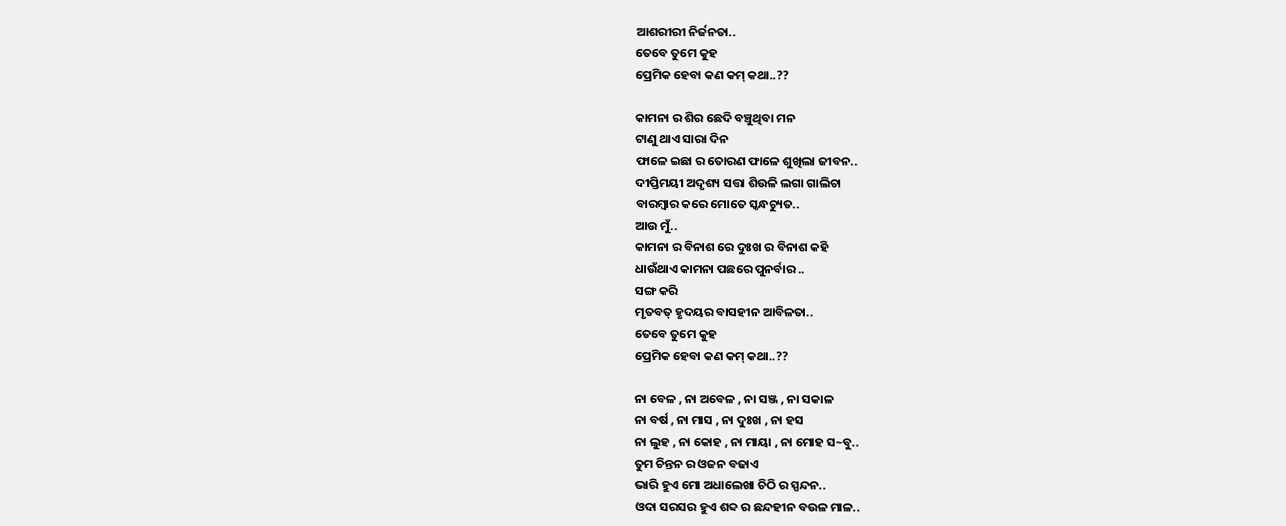ଆଶରୀରୀ ନିର୍ଜନତା..
ତେବେ ତୁମେ କୁହ
ପ୍ରେମିକ ହେବା କଣ କମ୍ କଥା..??

କାମନା ର ଶିର ଛେଦି ବଞ୍ଚୁଥିବା ମନ
ଟାଣୁ ଥାଏ ସାରା ଦିନ
ଫାଳେ ଇଛା ର ତୋରଣ ଫାଳେ ଶୁଖିଲା ଜୀବନ..
ଦୀପ୍ତିମୟୀ ଅଦୃଶ୍ୟ ସତ୍ତା ଶିଉଳି ଲଗା ଗାଲିଚା
ବାରମ୍ବାର କରେ ମୋତେ ସ୍କନ୍ଧଚ୍ୟୁତ..
ଆଉ ମୁଁ..
କାମନା ର ବିନାଶ ରେ ଦୁଃଖ ର ବିନାଶ କହି
ଧାଉଁଥାଏ କାମନା ପଛରେ ପୁନର୍ବାର ..
ସଙ୍ଗ କରି
ମୃତବତ୍ ହୃଦୟର ବାସହୀନ ଆବିଳତା..
ତେବେ ତୁମେ କୁହ
ପ୍ରେମିକ ହେବା କଣ କମ୍ କଥା..??

ନା ବେଳ , ନା ଅବେଳ , ନା ସଞ୍ଜ , ନା ସକାଳ
ନା ବର୍ଷ , ନା ମାସ , ନା ଦୁଃଖ , ନା ହସ
ନା ଲୁହ , ନା କୋହ , ନା ମାୟା , ନା ମୋହ ସ~ବୁ..
ତୁମ ଚିନ୍ତନ ର ଓଜନ ବଢାଏ
ଭାରି ହୁଏ ମୋ ଅଧାଲେଖା ଚିଠି ର ସ୍ପନ୍ଦନ..
ଓଦା ସରସର ହୁଏ ଶବ୍ଦ ର ଛନ୍ଦହୀନ ବଉଳ ମାଳ..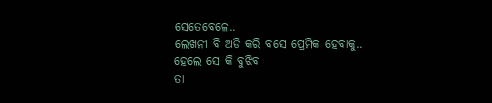ସେତେବେଳେ..
ଲେଖନୀ ବି ଅଡି କରି ବସେ ପ୍ରେମିକ ହେବାକୁ..
ହେଲେ ସେ କି ବୁଝିବ
ତା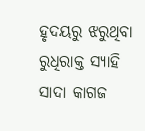ହୃଦୟରୁ ଝରୁଥିବା ରୁଧିରାକ୍ତ ସ୍ୟାହି
ସାଦା କାଗଜ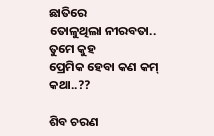ଛାତିରେ
ତୋଳୁଥିଲା ନୀରବତା..
ତୁମେ କୁହ
ପ୍ରେମିକ ହେବା କଣ କମ୍ କଥା..??

ଶିବ ଚରଣ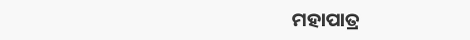ମହାପାତ୍ର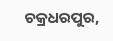ଚକ୍ରଧରପୁର,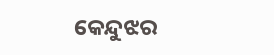କେନ୍ଦୁଝର